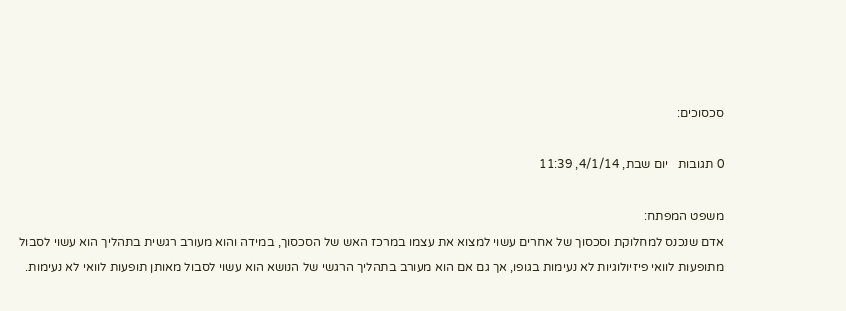סכסוכים:

0 תגובות   יום שבת, 4/1/14, 11:39

משפט המפתח:
אדם שנכנס למחלוקת וסכסוך של אחרים עשוי למצוא את עצמו במרכז האש של הסכסוך, במידה והוא מעורב רגשית בתהליך הוא עשוי לסבול מתופעות לוואי פיזיולוגיות לא נעימות בגופו, אך גם אם הוא מעורב בתהליך הרגשי של הנושא הוא עשוי לסבול מאותן תופעות לוואי לא נעימות.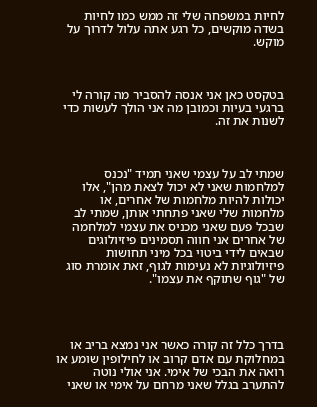לחיות במשפחה שלי זה ממש כמו לחיות בשדה מוקשים, כל רגע אתה עלול לדרוך על מוקש.



בטקסט כאן אני אנסה להסביר מה קורה לי ברגעי בעיות וכמובן מה אני הולך לעשות כדי לשנות את זה.



שמתי לב על עצמי שאני תמיד "נכנס למלחמות שאני לא יכול לצאת מהן", אלו יכולות להיות מלחמות של אחרים, או מלחמות שלי שאני פתחתי אותן, שמתי לב שבכל פעם שאני מכניס את עצמי למלחמה של אחרים אני חווה תסמינים פיזיולוגים שבאים לידי ביטוי בכל מיני תחושות פיזיולוגיות לא נעימות לגוף, זאת אומרת סוג של "גוף שתוקף את עצמו".




בדרך כלל זה קורה כאשר אני נמצא בריב או במחלוקת עם אדם קרוב או לחילופין שומע או רואה את הבכי של אימי. אני אולי נוטה להתערב בגלל שאני מרחם על אימי או שאני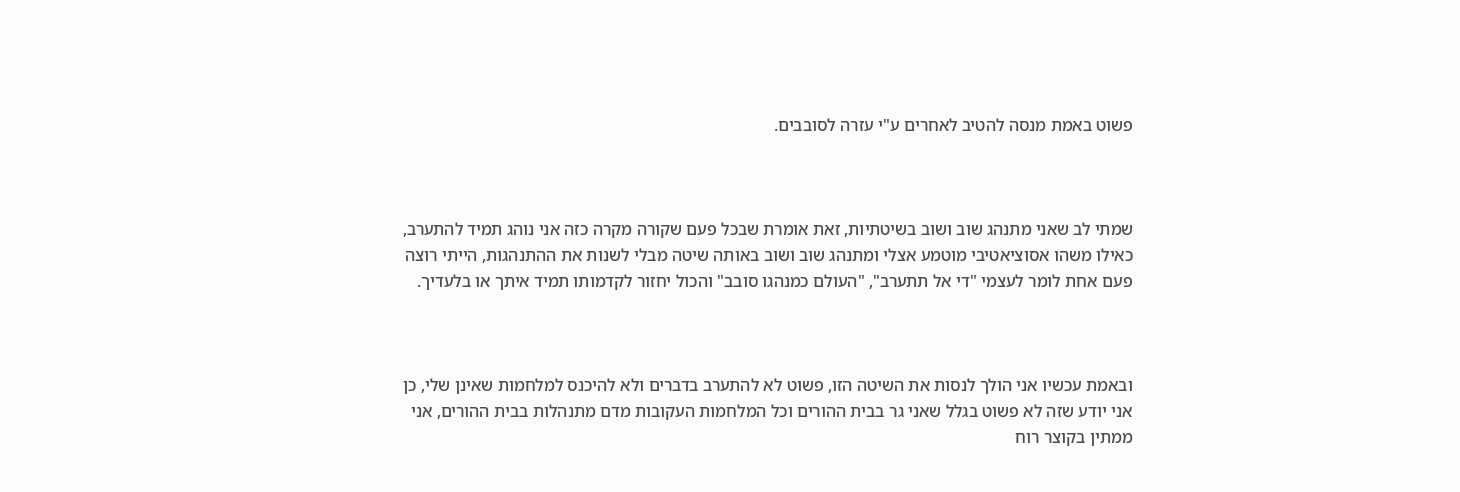פשוט באמת מנסה להטיב לאחרים ע"י עזרה לסובבים.



שמתי לב שאני מתנהג שוב ושוב בשיטתיות, זאת אומרת שבכל פעם שקורה מקרה כזה אני נוהג תמיד להתערב, כאילו משהו אסוציאטיבי מוטמע אצלי ומתנהג שוב ושוב באותה שיטה מבלי לשנות את ההתנהגות, הייתי רוצה פעם אחת לומר לעצמי "די אל תתערב", "העולם כמנהגו סובב" והכול יחזור לקדמותו תמיד איתך או בלעדיך.



ובאמת עכשיו אני הולך לנסות את השיטה הזו, פשוט לא להתערב בדברים ולא להיכנס למלחמות שאינן שלי, כן אני יודע שזה לא פשוט בגלל שאני גר בבית ההורים וכל המלחמות העקובות מדם מתנהלות בבית ההורים, אני ממתין בקוצר רוח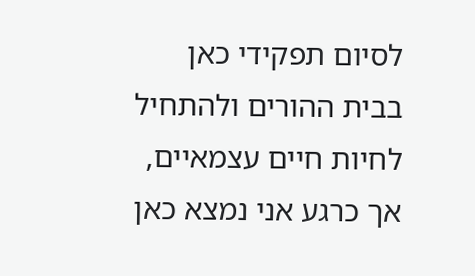לסיום תפקידי כאן בבית ההורים ולהתחיל לחיות חיים עצמאיים, אך כרגע אני נמצא כאן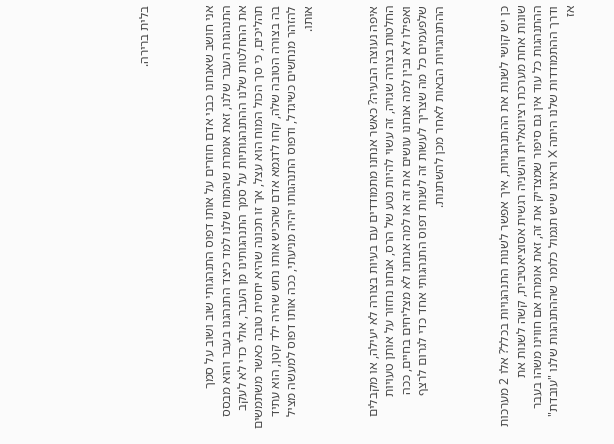בלית ברירה.



אני חושב שאנחנו כבני אדם חוזרים על אותו דפוס התנהגותי שוב ושוב על סמך התנהגות העבר שלנו, זאת אומרת שהמוח שלנו למד כיצד התנהגנו בעבר והוא מבסס את ההחלטות שלנו ההתנהגותיות על סמך התנהגותינו מן העבר, אולי כדי לא לעקב תהליכים, כי סך הכול המוח הוא עצל, אך זו תכונה שהיא יחסית טובה כאשר משתמשים בה בצורה הטובה שלה, קחו לדגמא אדם שהכיש אותו נחש שהיה ילד קטן, הוא עתיד להזהר מנחשים כשיגדל, ודפוס התנהגותו יהיה מניעתי, ככה אותו דפוס למעשה מציל אותו.



איפה נעוצה הבעיה? כאשר אנחנו מתמודדים עם בעיות בצורה לא יעילה, או מקבלים החלטות בצורה שגויה, זה עשוי להיות נטע של הרס, אנחנו נחזור על אותן טעויות ואפילו לא נבין למה אנחנו עושים את זה או למה אנחנו לא מצליחים בחיים, ככה שלפעמים כל מה שצריך לעשות זה לשנות דפוס התנהגותי אחד כדי לגרום לרצף ההתנהגויות הבאות לאחר מכן להשתנות.



כן יש קושי לשנות את ההתנהגויות, איך אפשר לשנות התנהגויות בכלל? אלו 2 מערכות שונות אחת מערכת רציונאלית והשניה רגשית אסוציאטיבית, קשה לשנות את ההתנהגות כל עוד אין גם סיפור שמצדיק את זה, זאת אומרת אם חווינו משהו בעבר ודרך ההתמודדות שלנו היתה X וראינו שיש תגמול כלומר שההתנהגות שלנו "עובדת" אז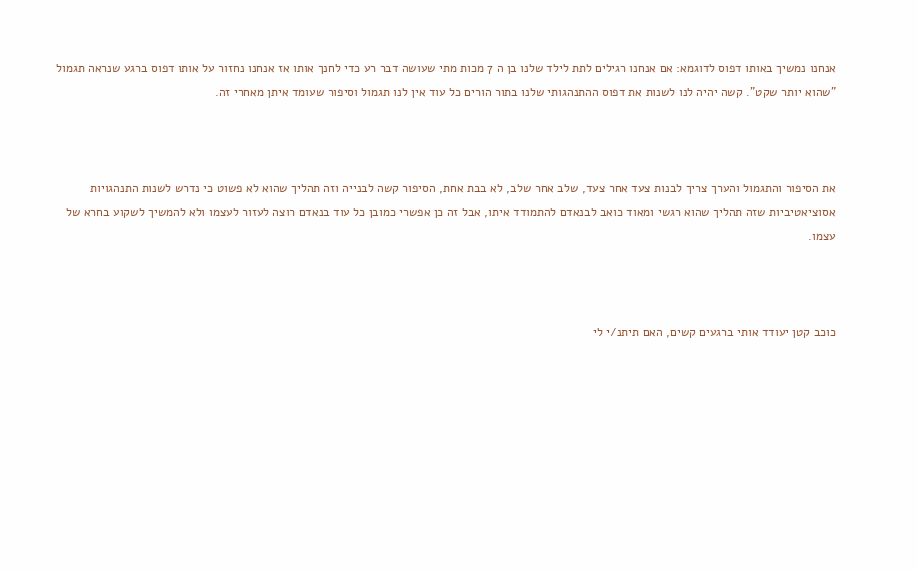אנחנו נמשיך באותו דפוס לדוגמא: אם אנחנו רגילים לתת לילד שלנו בן ה 7 מכות מתי שעושה דבר רע כדי לחנך אותו אז אנחנו נחזור על אותו דפוס ברגע שנראה תגמול "שהוא יותר שקט". קשה יהיה לנו לשנות את דפוס ההתנהגותי שלנו בתור הורים כל עוד אין לנו תגמול וסיפור שעומד איתן מאחרי זה.



את הסיפור והתגמול והערך צריך לבנות צעד אחר צעד, שלב אחר שלב, לא בבת אחת, הסיפור קשה לבנייה וזה תהליך שהוא לא פשוט כי נדרש לשנות התנהגויות אסוציאטיביות שזה תהליך שהוא רגשי ומאוד כואב לבנאדם להתמודד איתו, אבל זה כן אפשרי כמובן כל עוד בנאדם רוצה לעזור לעצמו ולא להמשיך לשקוע בחרא של עצמו.



כוכב קטן יעודד אותי ברגעים קשים, האם תיתנ/י לי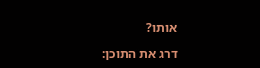אותו?

דרג את התוכן: